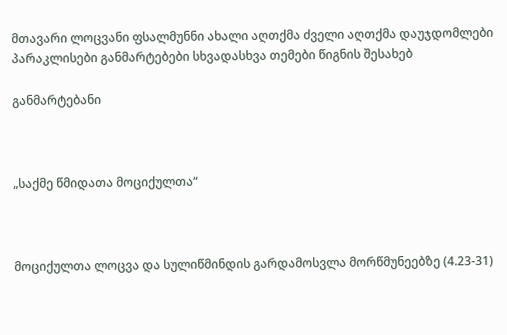მთავარი ლოცვანი ფსალმუნნი ახალი აღთქმა ძველი აღთქმა დაუჯდომლები პარაკლისები განმარტებები სხვადასხვა თემები წიგნის შესახებ

განმარტებანი



„საქმე წმიდათა მოციქულთა“



მოციქულთა ლოცვა და სულიწმინდის გარდამოსვლა მორწმუნეებზე (4.23-31)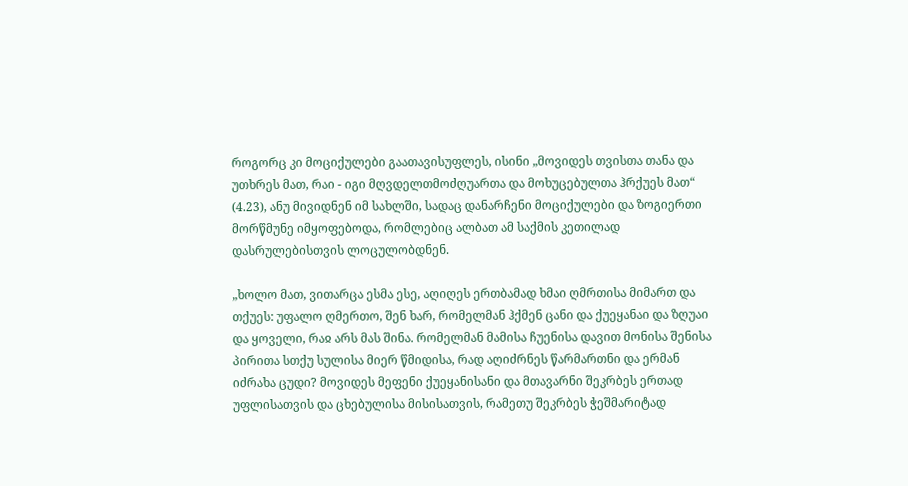როგორც კი მოციქულები გაათავისუფლეს, ისინი „მოვიდეს თვისთა თანა და უთხრეს მათ, რაი - იგი მღვდელთმოძღუართა და მოხუცებულთა ჰრქუეს მათ“ (4.23), ანუ მივიდნენ იმ სახლში, სადაც დანარჩენი მოციქულები და ზოგიერთი მორწმუნე იმყოფებოდა, რომლებიც ალბათ ამ საქმის კეთილად დასრულებისთვის ლოცულობდნენ.

„ხოლო მათ, ვითარცა ესმა ესე, აღიღეს ერთბამად ხმაი ღმრთისა მიმართ და თქუეს: უფალო ღმერთო, შენ ხარ, რომელმან ჰქმენ ცანი და ქუეყანაი და ზღუაი და ყოველი, რაჲ არს მას შინა. რომელმან მამისა ჩუენისა დავით მონისა შენისა პირითა სთქუ სულისა მიერ წმიდისა, რად აღიძრნეს წარმართნი და ერმან იძრახა ცუდი? მოვიდეს მეფენი ქუეყანისანი და მთავარნი შეკრბეს ერთად უფლისათვის და ცხებულისა მისისათვის, რამეთუ შეკრბეს ჭეშმარიტად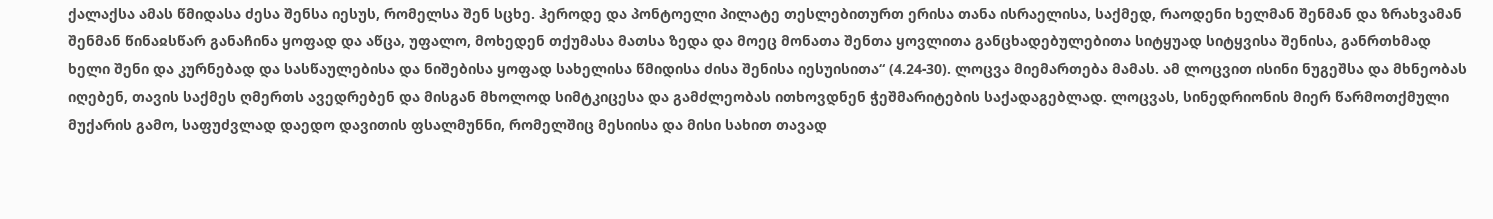ქალაქსა ამას წმიდასა ძესა შენსა იესუს, რომელსა შენ სცხე. ჰეროდე და პონტოელი პილატე თესლებითურთ ერისა თანა ისრაელისა, საქმედ, რაოდენი ხელმან შენმან და ზრახვამან შენმან წინაჲსწარ განაჩინა ყოფად და აწცა, უფალო, მოხედენ თქუმასა მათსა ზედა და მოეც მონათა შენთა ყოვლითა განცხადებულებითა სიტყუად სიტყვისა შენისა, განრთხმად ხელი შენი და კურნებად და სასწაულებისა და ნიშებისა ყოფად სახელისა წმიდისა ძისა შენისა იესუისითა“ (4.24-30). ლოცვა მიემართება მამას. ამ ლოცვით ისინი ნუგეშსა და მხნეობას იღებენ, თავის საქმეს ღმერთს ავედრებენ და მისგან მხოლოდ სიმტკიცესა და გამძლეობას ითხოვდნენ ჭეშმარიტების საქადაგებლად. ლოცვას, სინედრიონის მიერ წარმოთქმული მუქარის გამო, საფუძვლად დაედო დავითის ფსალმუნნი, რომელშიც მესიისა და მისი სახით თავად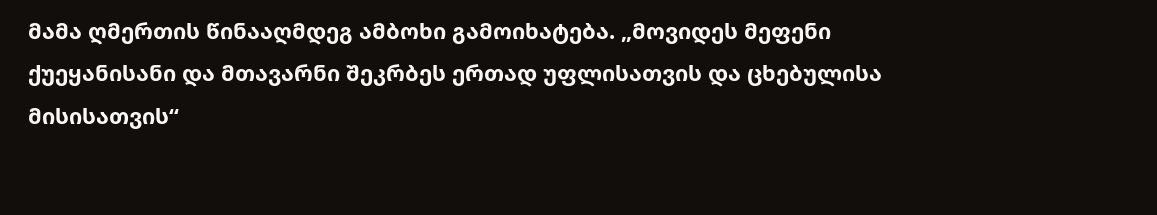მამა ღმერთის წინააღმდეგ ამბოხი გამოიხატება. „მოვიდეს მეფენი ქუეყანისანი და მთავარნი შეკრბეს ერთად უფლისათვის და ცხებულისა მისისათვის“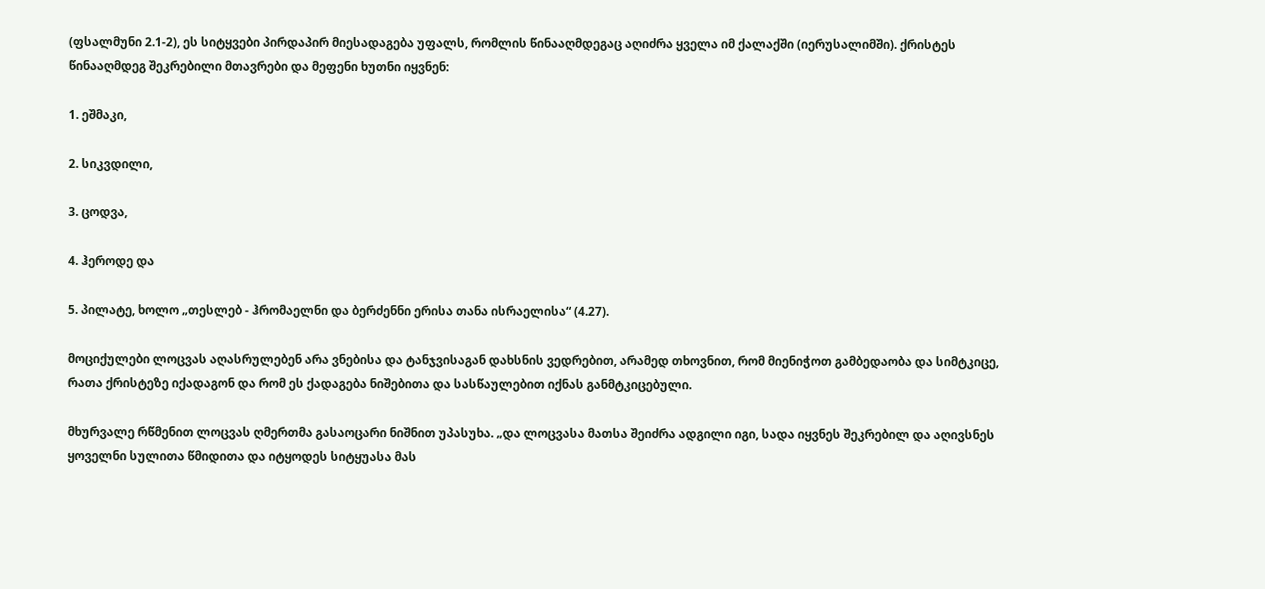(ფსალმუნი 2.1-2), ეს სიტყვები პირდაპირ მიესადაგება უფალს, რომლის წინააღმდეგაც აღიძრა ყველა იმ ქალაქში (იერუსალიმში). ქრისტეს წინააღმდეგ შეკრებილი მთავრები და მეფენი ხუთნი იყვნენ:

1. ეშმაკი,

2. სიკვდილი,

3. ცოდვა,

4. ჰეროდე და

5. პილატე, ხოლო „თესლებ - ჰრომაელნი და ბერძენნი ერისა თანა ისრაელისა“ (4.27).

მოციქულები ლოცვას აღასრულებენ არა ვნებისა და ტანჯვისაგან დახსნის ვედრებით, არამედ თხოვნით, რომ მიენიჭოთ გამბედაობა და სიმტკიცე, რათა ქრისტეზე იქადაგონ და რომ ეს ქადაგება ნიშებითა და სასწაულებით იქნას განმტკიცებული.

მხურვალე რწმენით ლოცვას ღმერთმა გასაოცარი ნიშნით უპასუხა. „და ლოცვასა მათსა შეიძრა ადგილი იგი, სადა იყვნეს შეკრებილ და აღივსნეს ყოველნი სულითა წმიდითა და იტყოდეს სიტყუასა მას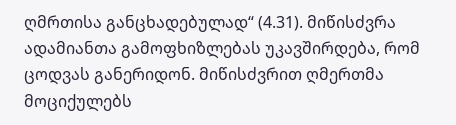ღმრთისა განცხადებულად“ (4.31). მიწისძვრა ადამიანთა გამოფხიზლებას უკავშირდება, რომ ცოდვას განერიდონ. მიწისძვრით ღმერთმა მოციქულებს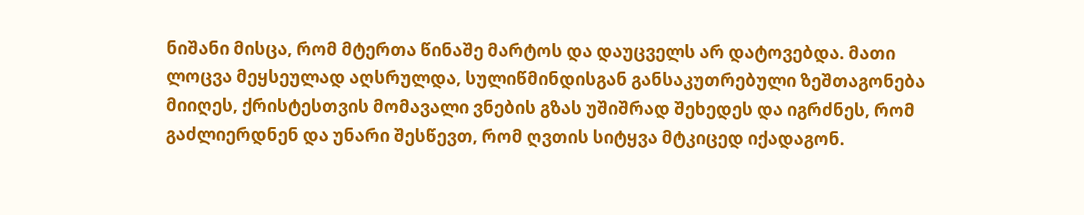ნიშანი მისცა, რომ მტერთა წინაშე მარტოს და დაუცველს არ დატოვებდა. მათი ლოცვა მეყსეულად აღსრულდა, სულიწმინდისგან განსაკუთრებული ზეშთაგონება მიიღეს, ქრისტესთვის მომავალი ვნების გზას უშიშრად შეხედეს და იგრძნეს, რომ გაძლიერდნენ და უნარი შესწევთ, რომ ღვთის სიტყვა მტკიცედ იქადაგონ.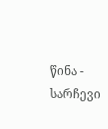წინა - სარჩევი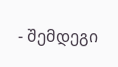- შემდეგი